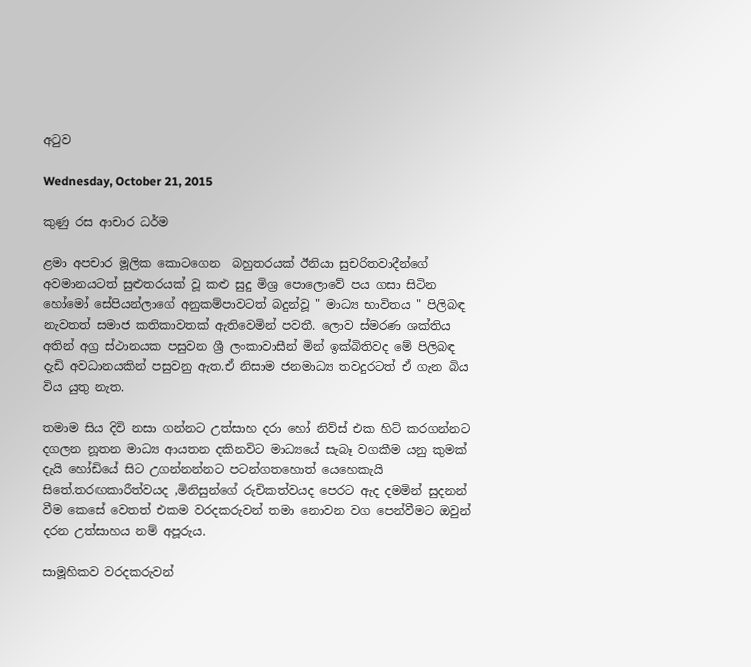අටුව

Wednesday, October 21, 2015

කුණු රස ආචාර ධර්ම

ළමා අපචාර මූලික කොටගෙන  බහුතරයක් ඊනියා සුචරිතවාදීන්ගේ අවමානයටත් සුළුතරයක් වූ කළු සුදු මිශ්‍ර පොලොවේ පය ගසා සිටින හෝමෝ සේපියන්ලාගේ අනුකම්පාවටත් බදුන්වූ " මාධ්‍ය භාවිතය " පිලිබඳ නැවතත් සමාජ කතිකාවතක් ඇතිවෙමින් පවතී. ලොව ස්මරණ ශක්තිය අතින් අග්‍ර ස්ථානයක පසුවන ශ්‍රී ලංකාවාසීන් මින් ඉක්බිතිවද මේ පිලිබඳ දැඩි අවධානයකින් පසුවනු ඇත.ඒ නිසාම ජනමාධ්‍ය තවදුරටත් ඒ ගැන බිය විය යුතු නැත.

තමාම සිය දිවි නසා ගන්නට උත්සාහ දරා හෝ නිව්ස් එක හිට් කරගන්නට දගලන නූතන මාධ්‍ය ආයතන දකිනවිට මාධ්‍යයේ සැබෑ වගකීම යනු කුමක් දැයි හෝඩියේ සිට උගන්නන්නට පටන්ගතහොත් යෙහෙකැයි සිතේ.තරඟකාරීත්වයද ,මිනිසුන්ගේ රුචිකත්වයද පෙරට ඇද දමමින් සුදනන් වීම කෙසේ වෙතත් එකම වරදකරුවන් තමා නොවන වග පෙන්වීමට ඔවුන් දරන උත්සාහය නම් අපූරුය.

සාමූහිකව වරදකරුවන්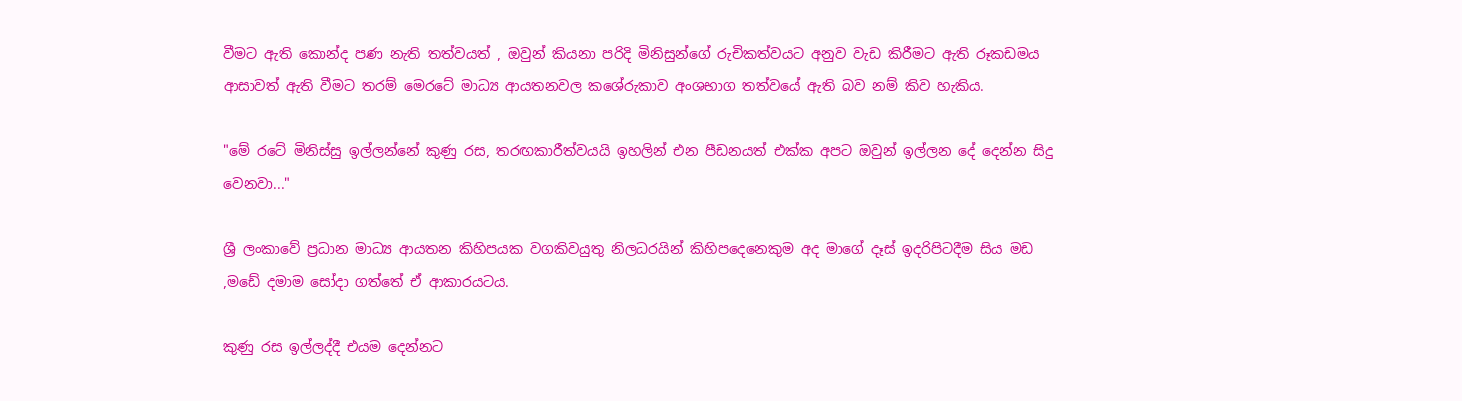වීමට ඇති කොන්ද පණ නැති තත්වයත් , ඔවුන් කියනා පරිදි මිනිසුන්ගේ රුචිකත්වයට අනුව වැඩ කිරීමට ඇති රූකඩමය ආසාවත් ඇති වීමට තරම් මෙරටේ මාධ්‍ය ආයතනවල කශේරුකාව අංශභාග තත්වයේ ඇති බව නම් කිව හැකිය.

"මේ රටේ මිනිස්සු ඉල්ලන්නේ කුණු රස, තරඟකාරීත්වයයි ඉහලින් එන පීඩනයත් එක්ක අපට ඔවුන් ඉල්ලන දේ දෙන්න සිදු වෙනවා..."

ශ්‍රී ලංකාවේ ප්‍රධාන මාධ්‍ය ආයතන කිහිපයක වගකිවයුතු නිලධරයින් කිහිපදෙනෙකුම අද මාගේ දෑස් ඉදරිපිටදීම සිය මඩ ,මඩේ දමාම සෝදා ගත්තේ ඒ ආකාරයටය.

කුණු රස ඉල්ලද්දී එයම දෙන්නට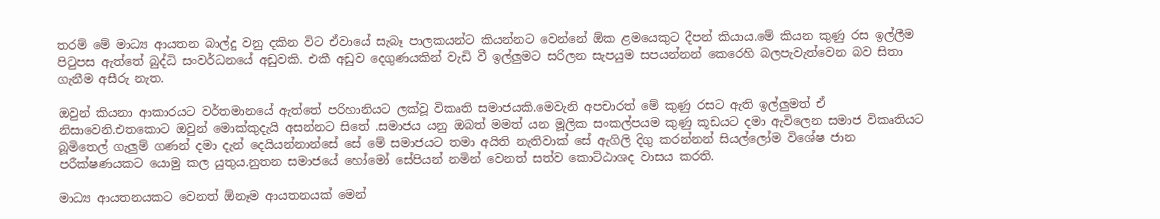තරම් මේ මාධ්‍ය ආයතන බාල්දු වනු දකින විට ඒවායේ සැබෑ පාලකයන්ට කියන්නට වෙන්නේ ඕක ළමයෙකුට දීපන් කියාය.මේ කියන කුණු රස ඉල්ලීම පිටුපස ඇත්තේ බුද්ධි සංවර්ධනයේ අඩුවකි. එකී අඩුව දෙගුණයකින් වැඩි වී ඉල්ලුමට සරිලන සැපයුම සපයන්නන් කෙරෙහි බලපැවැත්වෙන බව සිතා ගැනීම අසීරු නැත.

ඔවුන් කියනා ආකාරයට වර්තමානයේ ඇත්තේ පරිහානියට ලක්වූ විකෘති සමාජයකි.මෙවැනි අපචාරත් මේ කුණු රසට ඇති ඉල්ලුමත් ඒ නිසාවෙනි.එතකොට ඔවුන් මොක්කුදැයි අසන්නට සිතේ .සමාජය යනු ඔබත් මමත් යන මූලික සංකල්පයම කුණු කූඩයට දමා ඇවිලෙන සමාජ විකෘතියට බූමිතෙල් ගැලුම් ගණන් දමා දැන් දෙයියන්නාන්සේ සේ මේ සමාජයට තමා අයිති නැතිවාක් සේ ඇගිලි දිගු කරන්නන් සියල්ලෝම විශේෂ ජාන පරීක්ෂණයකට යොමු කල යුතුය.නුතන සමාජයේ හෝමෝ සේපියන් නමින් වෙනත් සත්ව කොට්ඨාශද වාසය කරති.

මාධ්‍ය ආයතනයකට වෙනත් ඕනෑම ආයතනයක් මෙන්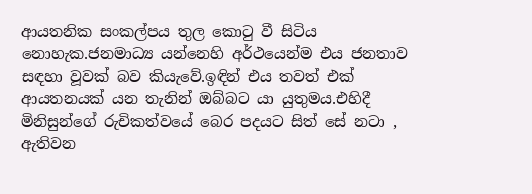ආයතනික සංකල්පය තුල කොටු වී සිටිය නොහැක.ජනමාධ්‍ය යන්නෙහි අර්ථයෙන්ම එය ජනතාව සඳහා වූවක් බව කියැවේ.ඉඳින් එය තවත් එක් ආයතනයක් යන තැනින් ඔබ්බට යා යුතුමය.එහිදී මිනිසුන්ගේ රුචිකත්වයේ බෙර පදයට සිත් සේ නටා , ඇතිවන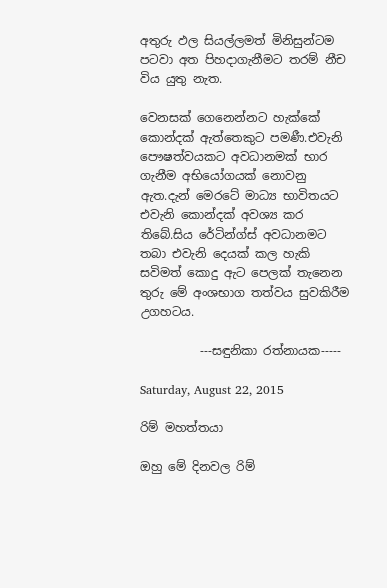අතුරු ඵල සියල්ලමත් මිනිසුන්ටම පටවා අත පිහදාගැනීමට තරම් නීච විය යුතු නැත.

වෙනසක් ගෙනෙන්නට හැක්කේ කොන්දක් ඇත්තෙකුට පමණී.එවැනි පෞෂත්වයකට අවධානමක් භාර ගැනීම අභියෝගයක් නොවනු ඇත.දැන් මෙරටේ මාධ්‍ය භාවිතයට එවැනි කොන්දක් අවශ්‍ය කර තිබේ.සිය රේටින්ග්ස් අවධානමට තබා එවැනි දෙයක් කල හැකි සවිමත් කොදු ඇට පෙලක් තැනෙන තුරු මේ අංශභාග තත්වය සුවකිරීම උගහටය.

          ---සඳුනිකා රත්නායක-----

Saturday, August 22, 2015

රිම් මහත්තයා

ඔහු මේ දිනවල රිම්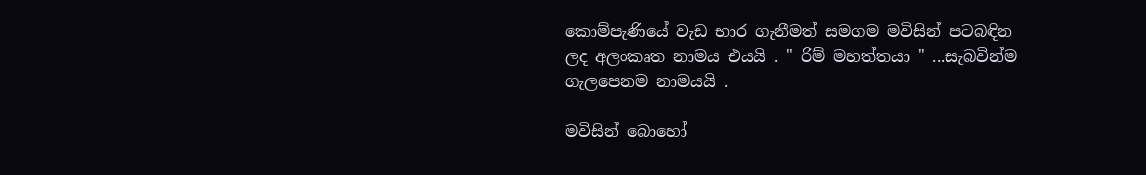කොම්පැණියේ වැඩ භාර ගැනීමත් සමගම මවිසින් පටබඳින ලද අලංකෘත නාමය එයයි . " රිම් මහත්තයා " ...සැබවින්ම ගැලපෙනම නාමයයි .

මවිසින් බොහෝ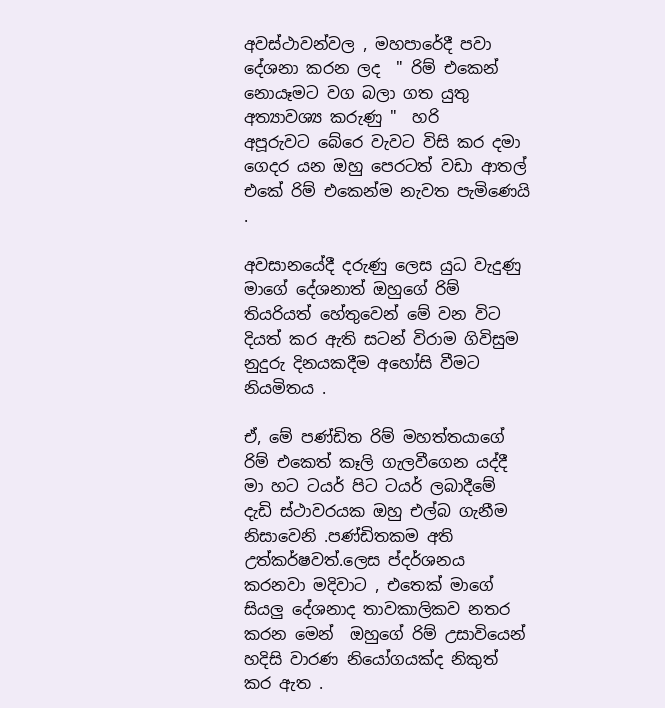අවස්ථාවන්වල , මහපාරේදී පවා දේශනා කරන ලද  " රිම් එකෙන් නොයෑමට වග බලා ගත යුතු අත්‍යාවශ්‍ය කරුණු "  හරි අපූරුවට ‍බේරෙ වැවට විසි කර දමා ගෙදර යන ඔහු පෙරටත් වඩා ආතල් එකේ රිම් එකෙන්ම නැවත පැමිණෙයි .

අවසානයේදී දරුණු ලෙස යුධ වැදුණු මාගේ දේශනාත් ඔහුගේ රිම් තියරියත් හේතුවෙන් මේ වන විට දියත් කර ඇති සටන් විරාම ගිවිසුම නුදුරු දිනයකදීම අහෝසි වීමට නියමිතය .

ඒ, මේ පණ්ඩිත රිම් මහත්තයාගේ රිම් එකෙත් කෑලි ගැලවීගෙන යද්දී මා හට ටයර් පිට ටයර් ලබාදීමේ දැඩි ස්ථාවරයක ඔහු එල්බ ගැනීම නිසාවෙනි .පණ්ඩිතකම අති උත්කර්ෂවත්.ලෙස ප්දර්ශනය කරනවා මදිවාට , එතෙක් මාගේ සියලු දේශනාද තාවකාලිකව නතර කරන මෙන්  ඔහුගේ රිම් උසාවියෙන් හදිසි වාරණ නියෝගයක්ද නිකුත් කර ඇත .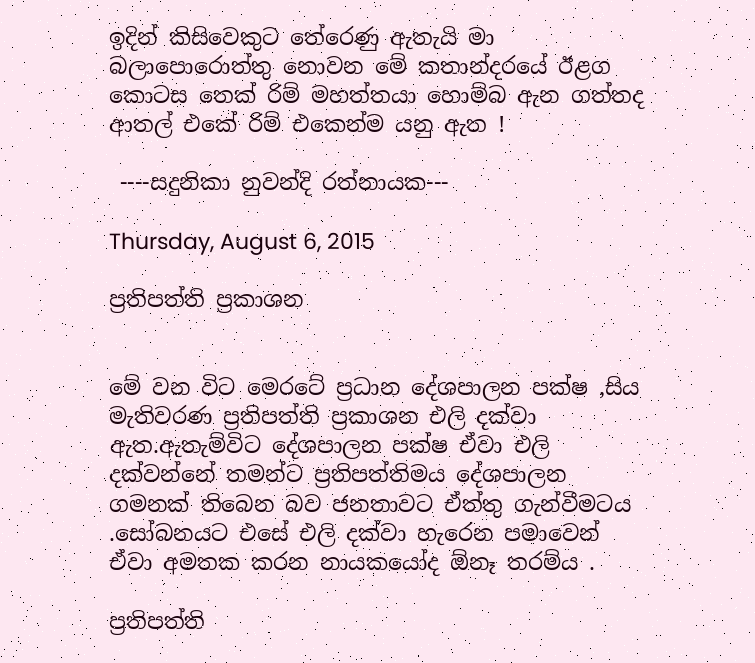ඉදින් කිසිවෙකුට තේරෙණු ඇතැයි මා බලාපොරොත්තු නොවන මේ කතාන්දරයේ ඊළග කොටස තෙක් රිම් මහත්තයා හොම්බ ඇන ගත්තද ආතල් එකේ රිම් එකෙන්ම යනු ඇත !

 ----සදුනිකා නුවන්දි රත්නායක---

Thursday, August 6, 2015

ප්‍රතිපත්ති ප්‍රකාශන


මේ වන විට මෙරටේ ප්‍රධාන දේශපාලන පක්ෂ ,සිය මැතිවරණ ප්‍රතිපත්ති ප්‍රකාශන එලි දක්වා ඇත.ඇතැම්විට දේශපාලන පක්ෂ ඒවා එලි දක්වන්නේ තමන්ට ප්‍රතිපත්තිමය දේශපාලන ගමනක් තිබෙන බව ජනතාවට ඒත්තු ගැන්වීමටය .සෝබනයට එසේ එලි දක්වා හැරෙන පමාවෙන් ඒවා අමතක කරන නායකයෝද ඕනෑ තරම්ය .

ප්‍රතිපත්ති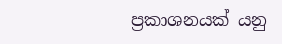ප්‍රකාශනයක් යනු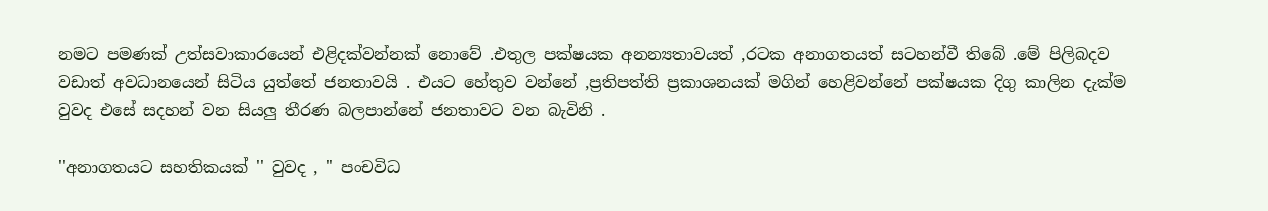නමට පමණක් උත්සවාකාරයෙන් එළිදක්වන්නක් නොවේ .එතුල පක්ෂයක අනන්‍යතාවයත් ,රටක අනාගතයත් සටහන්වී තිබේ .මේ පිලිබදව වඩාත් අවධානයෙන් සිටිය යුත්තේ ජනතාවයි . එයට හේතුව වන්නේ ,ප්‍රතිපත්ති ප්‍රකාශනයක් මගින් හෙළිවන්නේ පක්ෂයක දිගු කාලින දැක්ම වුවද එසේ සදහන් වන සියලු තීරණ බලපාන්නේ ජනතාවට වන බැවිනි .

''අනාගතයට සහතිකයක් '' වුවද , '' පංචවිධ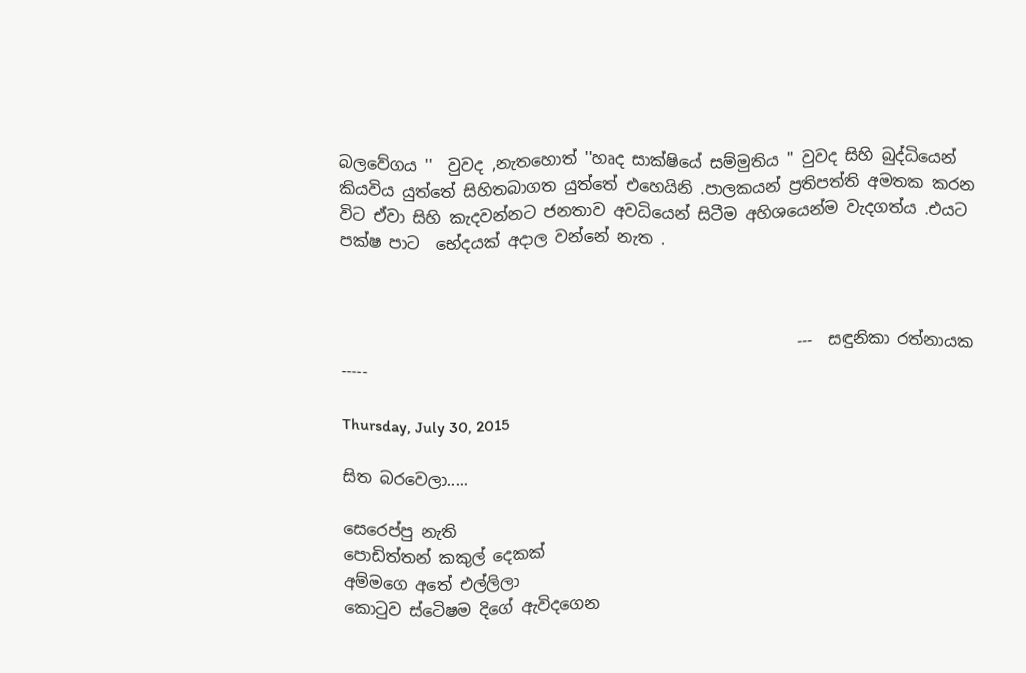බලවේගය ''  වුවද ,නැතහොත් ''හෘද සාක්ෂියේ සම්මුතිය '' වුවද සිහි බුද්ධියෙන් කියවිය යුත්තේ සිහිතබාගත යුත්තේ එහෙයිනි .පාලකයන් ප්‍රතිපත්ති අමතක කරන විට ඒවා සිහි කැදවන්නට ජනතාව අවධියෙන් සිටීම අහිශයෙන්ම වැදගත්ය .එයට පක්ෂ පාට  භේදයක් අදාල වන්නේ නැත .



                                                         ---  සඳුනිකා රත්නායක -----

Thursday, July 30, 2015

සිත බරවෙලා.....

සෙරෙප්පු නැති
පොඩිත්තන් කකුල් දෙකක්
අම්මගෙ අතේ එල්ලිලා
කොටුව ස්ටෙිෂම දිගේ ඇවිදගෙන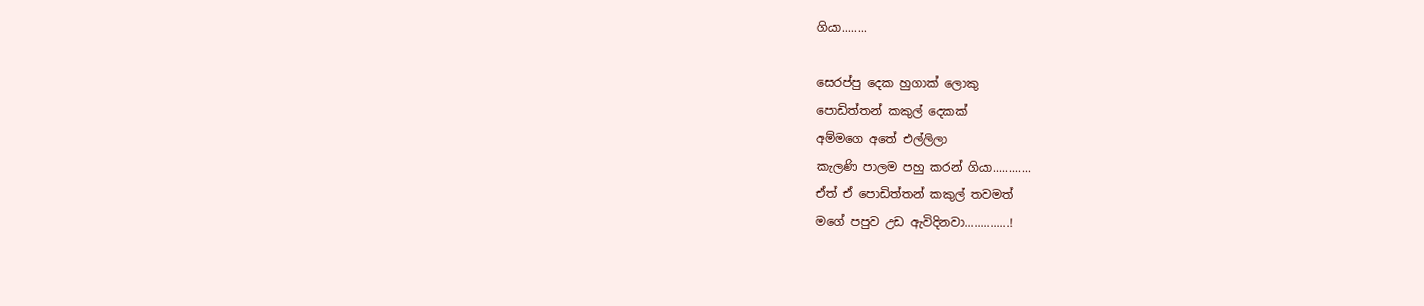ගියා........

සෙරප්පු දෙක හුගාක් ලොකු
පොඩිත්තන් කකුල් දෙකක්
අම්මගෙ අතේ එල්ලිලා
කැලණි පාලම පහු කරන් ගියා............
ඒත් ඒ පොඩිත්තන් කකුල් තවමත්
මගේ පපුව උඩ ඇවිදිනවා..............!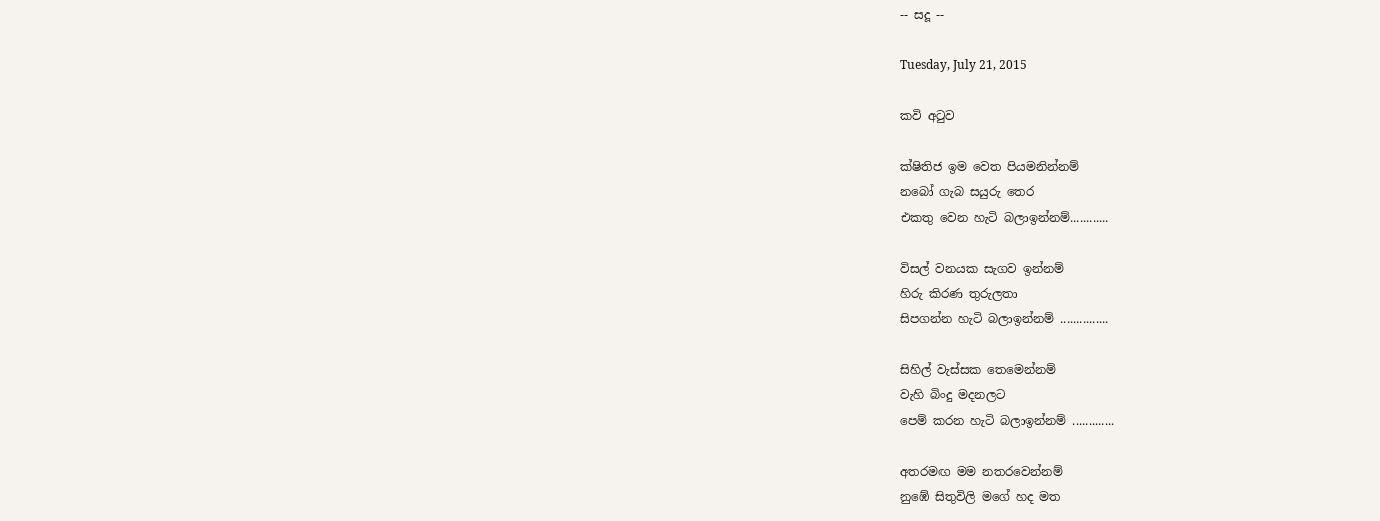-- සදූ --

Tuesday, July 21, 2015

කවි අටුව

ක්ෂිතිජ ඉම වෙත පියමනින්නම්
නබෝ ගැබ සයුරු තෙර
එකතු වෙන හැටි බලාඉන්නම්............

විසල් වනයක සැගව ඉන්නම්
හිරු කිරණ තුරුලතා
සිපගන්න හැටි බලාඉන්නම් ...............

සිහිල් වැස්සක තෙමෙන්නම්
වැහි බිංදු මදනලට
පෙම් කරන හැටි බලාඉන්නම් .............

අතරමඟ මම නතරවෙන්නම්
නුඹේ සිතුවිලි මගේ හද මත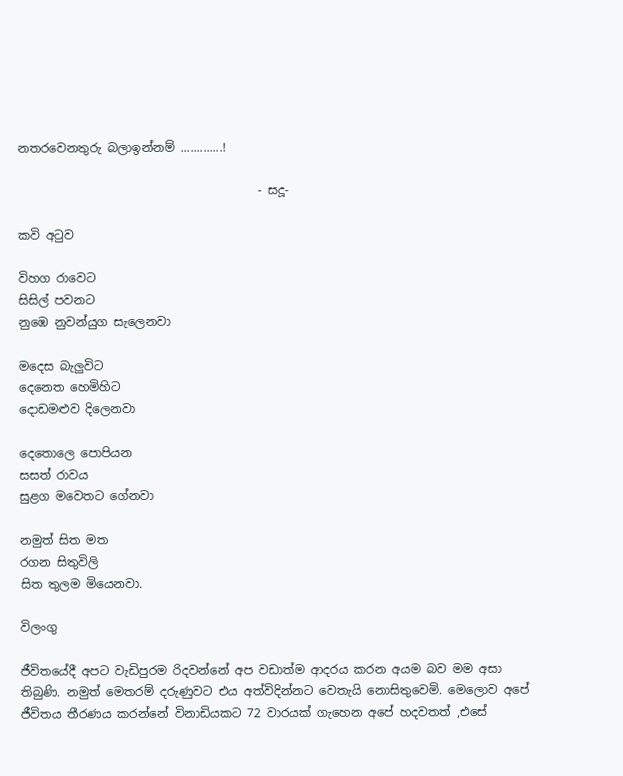නතරවෙනතුරු බලාඉන්නම් .............!

                                        - සදූ-

කවි අටුව

විහග රාවෙට
සිසිල් පවනට
නුඹෙ නුවන්යුග සැලෙනවා

මදෙස බැලුවිට
දෙනෙත හෙමිහිට
දොඩමළුව දිලෙනවා

දෙතොලෙ පොපියන
සසත් රාවය
සුළග මවෙතට ගේනවා

නමුත් සිත මත
රගන සිතුවිලි
සිත තුලම මියෙනවා.

විලංගු

ජීවිතයේදී අපට වැඩිපුරම රිදවන්නේ අප වඩාත්ම ආදරය කරන අයම බව මම අසා තිබුණි. නමුත් මෙතරම් දරුණුවට එය අත්විදින්නට වෙතැයි නොසිතුවෙමි. මෙලොව අපේ ජීවිතය තීරණය කරන්නේ විනාඩියකට 72 වාරයක් ගැහෙන අපේ හදවතත් ,එසේ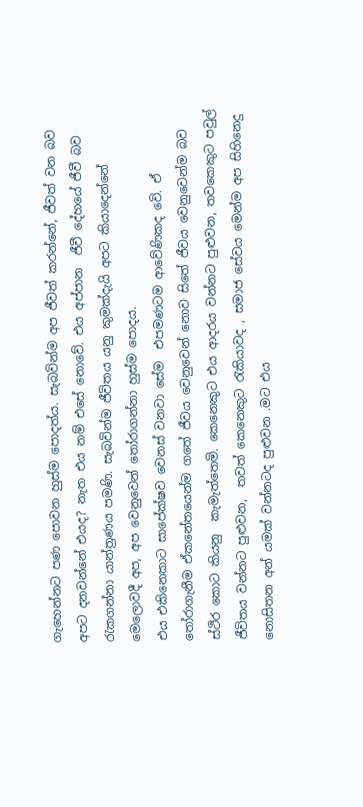ගැහෙන්නට පණ පොවන හුස්ම පොදත්ය. සැබවින්ම අප ජීවත් කරන්නේ, ජීවත් වන බව අපට දනවන්නේ එයද? නැත එය නම් එසේ නොවේ. එය අප්පාන  ජීවී දේහයේ ජීවී බව රැකගන්නා යාන්ත්‍රණය පමණි. සැබවින්ම ජීවිතය යනු කුමක්දැයි අපට කියාදෙන්නේ මෙලොවදී අප, අප වෙනුවෙන් තෝරාගන්නා හුස්ම පොදය.
එය එකිනෙකාට සාපේක්ෂව වෙනස් වනවා සේම  එපමණටම ආවේණිකද වෙි. ඒ තෝරාගැනීම ඒකනේතයෙන්ම ගතේ ජීවය වෙනුවෙන් නොව සිතේ ජීවය වෙනුවෙන්ම බව ස්ථිර කොට කියනු  කැමැත්තෙමි. කෙනෙකුට එය ආදරය වන්නට පුළුවන, තවකෙකුට පවුල් ජීවිතය වන්නට පුළුවන,  තවත් කෙනෙකුට රැකියාවද , සමාජ සේවය මෙන්ම අප සිහිනෙදු නොසිතන අන් යමක් වන්නටද පුළුවන .මට එය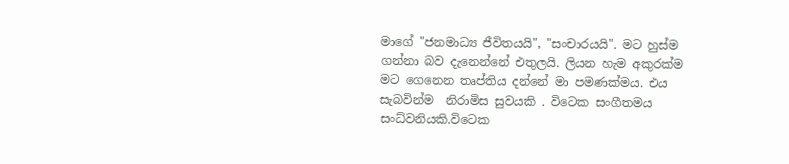මාගේ "ජනමාධ්‍ය ජීවිතයයි", "සංචාරයයි". මට හුස්ම ගන්නා බව දැනෙන්නේ එතුලයි. ලියන හැම අකුරක්ම මට ගෙනෙන තෘප්තිය දන්නේ මා පමණක්මය. එය සැබවින්ම  නිරාමිස සුවයකි . විටෙක සංගීතමය සංධ්වනියකි.විටෙක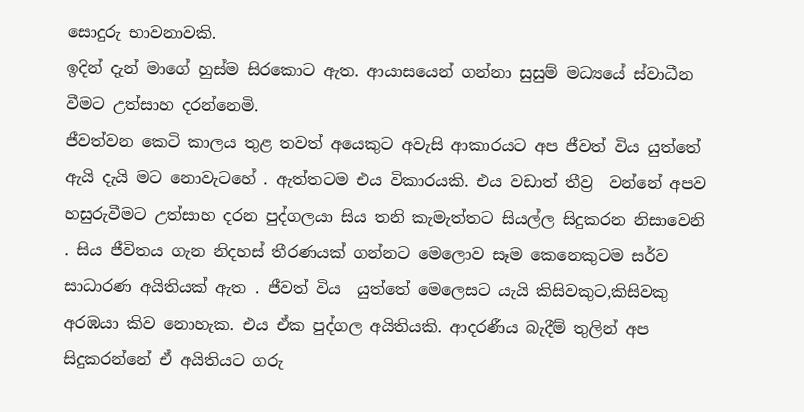සොදුරු භාවනාවකි.
ඉදින් දැන් මාගේ හුස්ම සිරකොට ඇත. ආයාසයෙන් ගන්නා සුසුම් මධ්‍යයේ ස්වාධීන වීමට උත්සාහ දරන්නෙමි.
ජීවත්වන කෙටි කාලය තුළ තවත් අයෙකුට අවැසි ආකාරයට අප ජීවත් විය යුත්තේ ඇයි දැයි මට නොවැටහේ . ඇත්තටම එය විකාරයකි. එය වඩාත් තීව්‍ර  වන්නේ අපව හසුරුවීමට උත්සාහ දරන පුද්ගලයා සිය තනි කැමැත්තට සියල්ල සිදුකරන නිසාවෙනි . සිය ජීවිතය ගැන නිදහස් තීරණයක් ගන්නට මෙලොව සෑම කෙනෙකුටම සර්ව සාධාරණ අයිතියක් ඇත . ජීවත් විය  යුත්තේ මෙලෙසට යැයි කිසිවකුට,කිසිවකු අරඹයා කිව ‍නොහැක. එය ඒක පුද්ගල අයිතියකි. ආදරණීය බැදීම් තුලින් අප සිදුකරන්නේ ඒ අයිතියට ගරු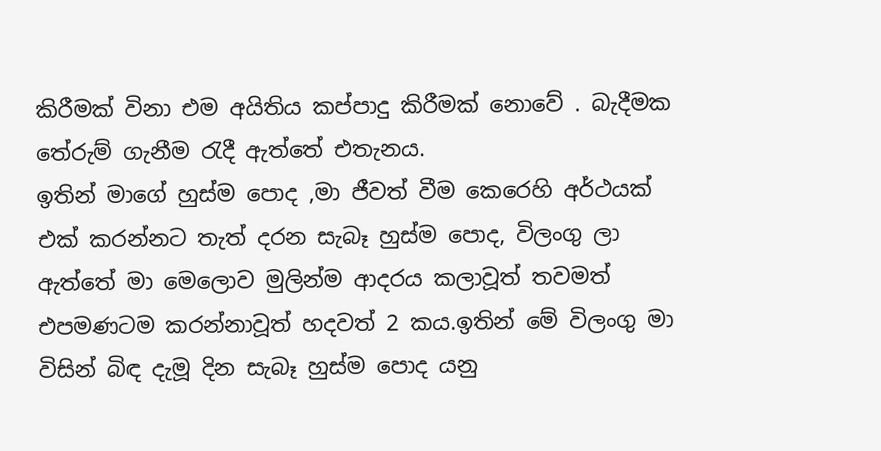කිරීමක් විනා එම අයිතිය කප්පාදු කිරීමක් නොවේ . බැදීමක තේරුම් ගැනීම රැදී ඇත්තේ එතැනය.
ඉතින් මාගේ හුස්ම පොද ,මා ජීවත් වීම කෙරෙහි අර්ථයක් එක් කරන්නට තැත් දරන සැබෑ හුස්ම පොද, විලංගු ලා ඇත්තේ මා මෙලොව මුලින්ම ආදරය කලාවූත් තවමත් එපමණටම කරන්නාවූත් හදවත් 2 කය.ඉතින් මේ විලංගු මා විසින් බිඳ දැමූ දින සැබෑ හුස්ම පොද යනු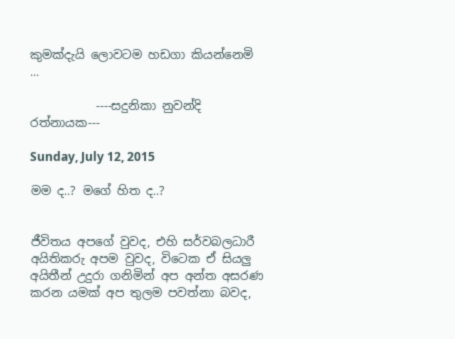කුමක්දැයි ලොවටම හඩගා කියන්නෙමි ...

           ----සදුනිකා නුවන්දි රත්නායක---

Sunday, July 12, 2015

මම ද..? මගේ හිත ද..?


ජීවිතය අපගේ වුවද, එහි සර්වබලධාරී අයිතිකරු අපම වුවද, විටෙක ඒ සියලු අයිතීන් උදුරා ගනිමින් අප අන්ත අසරණ කරන යමක් අප තුලම පවත්නා බවද,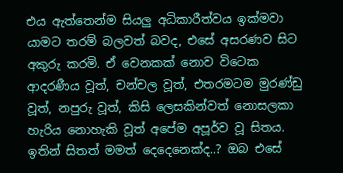එය ඇත්තෙන්ම සියලු අධිකාරීත්වය ඉක්මවා යාමට තරම් බලවත් බවද, එසේ අසරණව සිට අකුරු කරමි. ඒ වෙනකක් නොව විටෙක ආදරණීය වූත්, චන්චල වූත්, එතරමටම මුරණ්ඩු වූත්, නපුරු වූත්, කිසි ලෙසකින්වත් නොසලකා හැරිය නොහැකි වූත් අපේම අපූර්ව වූ සිතය. ඉතින් සිතත් මමත් දෙදෙනෙක්ද..? ඔබ එසේ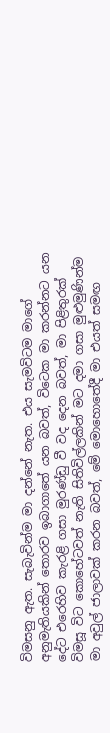විමසනු ඇත. සැබැවින්ම මා දන්නේ නැත. එය සැමවිටම මාගේ අනුමැතියකින් තොරව ඉබාගාතේ යන බවත්, විටෙක මා කරන්නට යන දේට එරෙහිව කැරළි ගසා මුරණ්ඩු වී වද දෙන බවත්, මා පිළිතුරක් විමසූ විට කොහේටවත් නැති සිතිවිල්ලකින් මට දමා ගසා මුළුමුණින්ම මා අවුල් ජාලාවක් කරන බවත්, මේ මොහොතේදී මා එයත් සමඟ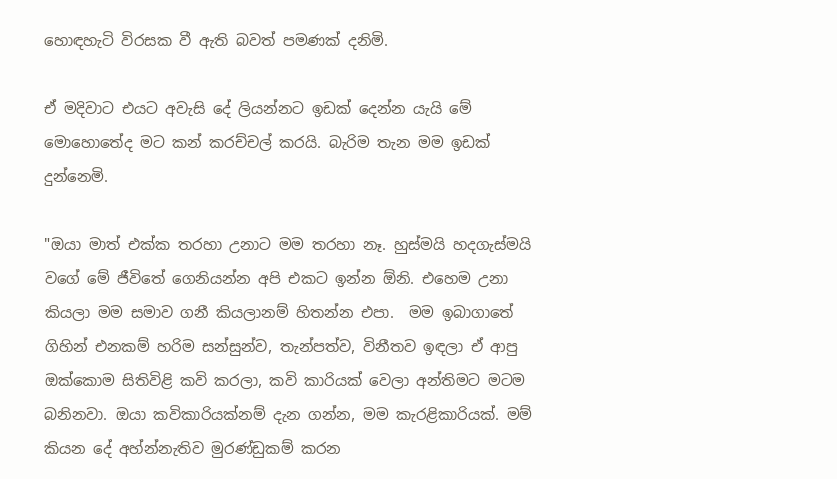හොඳහැටි විරසක වී ඇති බවත් පමණක් දනිමි.

ඒ මදිවාට එයට අවැසි දේ ලියන්නට ඉඩක් දෙන්න යැයි මේ මොහොතේද මට කන් කරච්චල් කරයි. බැරිම තැන මම ඉඩක් දුන්නෙමි.

"ඔයා මාත් එක්ක තරහා උනාට මම තරහා නෑ. හුස්මයි හදගැස්මයි වගේ මේ ජීවිතේ ගෙනියන්න අපි එකට ඉන්න ඕනි. එහෙම උනා කියලා මම සමාව ගනී කියලානම් හිතන්න එපා.  මම ඉබාගාතේ ගිහින් එනකම් හරිම සන්සුන්ව, තැන්පත්ව, විනීතව ඉඳලා ඒ ආපු ඔක්කොම සිතිවිළි කවි කරලා, කවි කාරියක් වෙලා අන්තිමට මටම බනිනවා. ඔයා කවිකාරියක්නම් දැන ගන්න, මම කැරළිකාරියක්. මම් කියන දේ අහ්න්නැතිව මුරණ්ඩුකම් කරන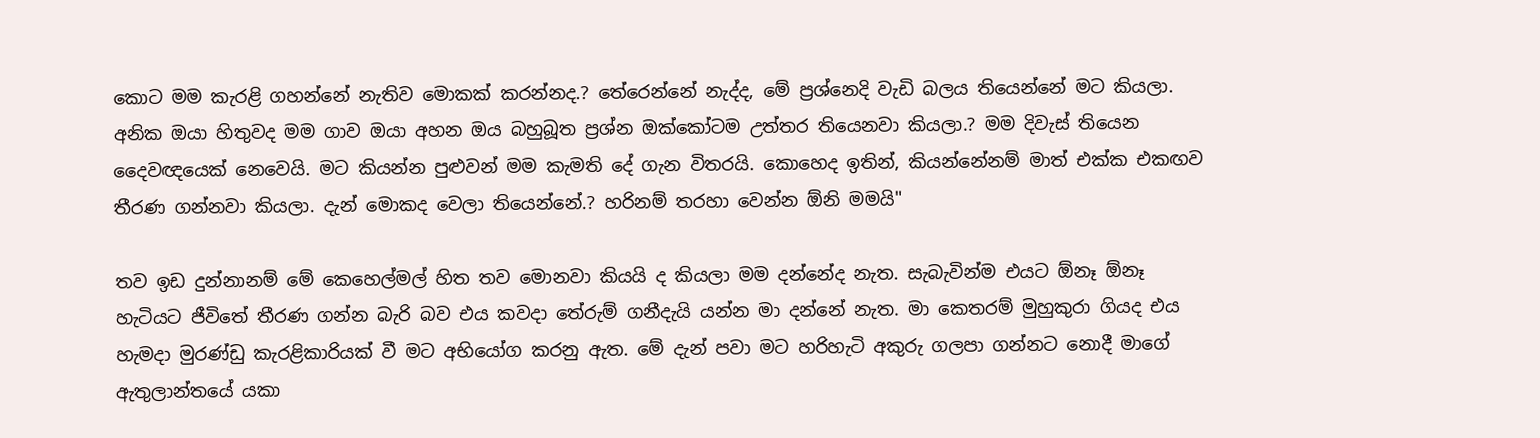කොට මම කැරළි ගහන්නේ නැතිව මොකක් කරන්නද.? තේරෙන්නේ නැද්ද, මේ ප්‍රශ්නෙදි වැඩි බලය තියෙන්නේ මට කියලා. අනික ඔයා හිතුවද මම ගාව ඔයා අහන ඔය බහුබූත ප්‍රශ්න ඔක්කෝටම උත්තර තියෙනවා කියලා.? මම දිවැස් තියෙන දෛවඥයෙක් නෙවෙයි. මට කියන්න පුළුවන් මම කැමති දේ ගැන විතරයි. කොහෙද ඉතින්, කියන්නේනම් මාත් එක්ක එකඟව තීරණ ගන්නවා කියලා. දැන් මොකද වෙලා තියෙන්නේ.? හරිනම් තරහා වෙන්න ඕනි මමයි"

තව ඉඩ දුන්නානම් මේ කෙහෙල්මල් හිත තව මොනවා කියයි ද කියලා මම දන්නේද නැත. සැබැවින්ම එයට ඕනෑ ඕනෑ හැටියට ජීවිතේ තීරණ ගන්න බැරි බව එය කවදා තේරුම් ගනීදැයි යන්න මා දන්නේ නැත. මා කෙතරම් මුහුකුරා ගියද එය හැමදා මුරණ්ඩු කැරළිකාරියක් වී මට අභියෝග කරනු ඇත. මේ දැන් පවා මට හරිහැටි අකුරු ගලපා ගන්නට නොදී මාගේ ඇතුලාන්තයේ යකා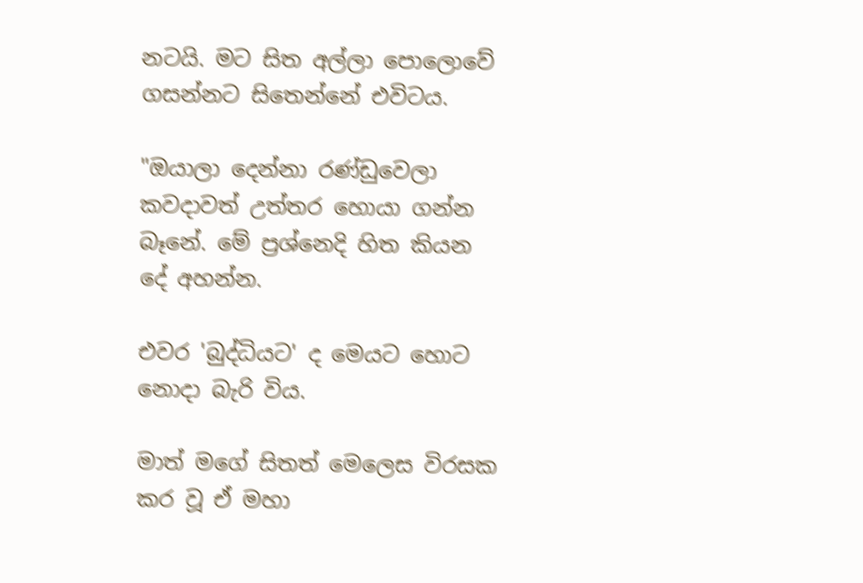නටයි. මට සිත අල්ලා පොලොවේ ගසන්නට සිතෙන්නේ එවිටය.

"ඔයාලා දෙන්නා රණ්ඩුවෙලා කවදාවත් උත්තර හොයා ගන්න බෑනේ. මේ ප්‍රශ්නෙදි හිත කියන දේ අහන්න.

එවර 'බුද්ධියට' ද මෙයට හොට නොදා බැරි විය.

මාත් මගේ සිතත් මෙලෙස විරසක කර වූ ඒ මහා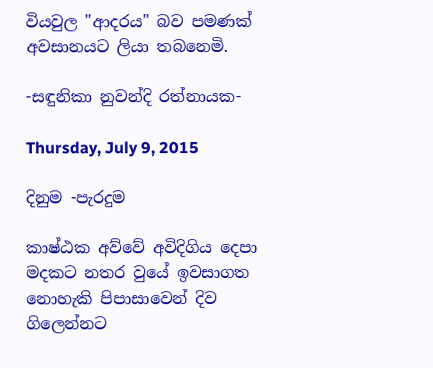වියවුල "ආදරය" බව පමණක් අවසානයට ලියා තබනෙමි.

-සඳුනිකා නුවන්දි රත්නායක-

Thursday, July 9, 2015

දිනුම -පැරදුම

කාෂ්ඨක අව්වේ අවිදිගිය දෙපා මදකට නතර වුයේ ඉවසාගත නොහැකි පිපාසාවෙන් දිව ගිලෙන්නට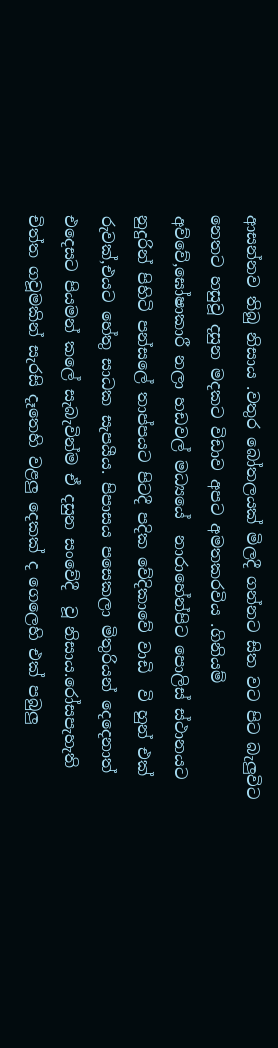ආසන්නව තිබු නිසාය .වතුර බෝතලයක් මිලදී ගන්නට සිත වට පිට බැලුවිට නෙතට හසුවූ දසුන මදකට විඩාව අපට අමතකරවිය .ගිනියම් අව්වේ,ඝෝෂාකාරී නලා හඩවල් මධ්‍යයේ  නාරාහේන්පිට පොලිස් ස්ථානයට නුදුරින් පිහිටි පන්සලේ තාප්පයට පිටදී පදික වේදිකාවේ වාඩි  වි හුන් එක්  රුවක්,එයට හේතු සාධක සැපයීය. පිපාසය පසෙකලා මිතුරියන් දෙදෙනාත් එදෙසට පියමන් කලේ සැබැවින්ම ඒ දසුන සංවේදී  වූ නිසාය.රෝසපැහැති  චිත්ත ගවූමකින් සැරසි දෑතෙහි වළලු දෙකක් ද ගෙලෙහි එක් පබුලු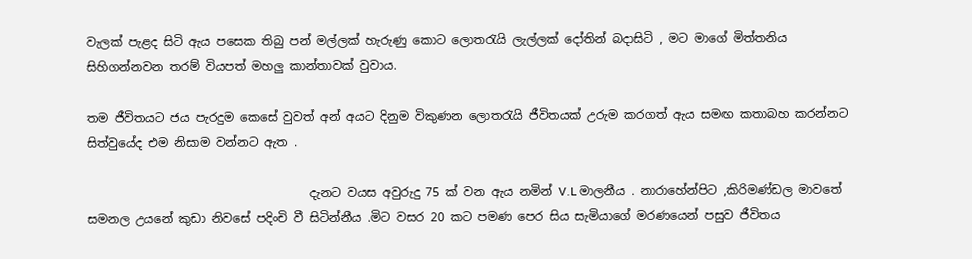වැලක් පැළද සිටි ඇය පසෙක තිබු පන් මල්ලක් හැරුණු කොට ලොතරැයි ලැල්ලක් දෝතින් බදාසිටි , මට මාගේ මිත්තනිය සිහිගන්නවන තරම් වියපත් මහලු කාන්තාවක් වුවාය.

තම ජීවිතයට ජය පැරදුම කෙසේ වුවත් අන් අයට දිනුම විකුණන ලොතරැයි ජීවිතයක් උරුම කරගත් ඇය සමඟ කතාබහ කරන්නට සිත්වුයේද එම නිසාම වන්නට ඇත .

                                     දැනට වයස අවුරුදු 75 ක් වන ඇය නමින් V.L මාලනීය . නාරාහේන්පිට ,කිරිමණ්ඩල මාවතේ සමනල උයනේ කුඩා නිවසේ පදිංචි වී සිටින්නීය .මිට වසර 20 කට පමණ පෙර සිය සැමියාගේ මරණයෙන් පසුව ජීවිතය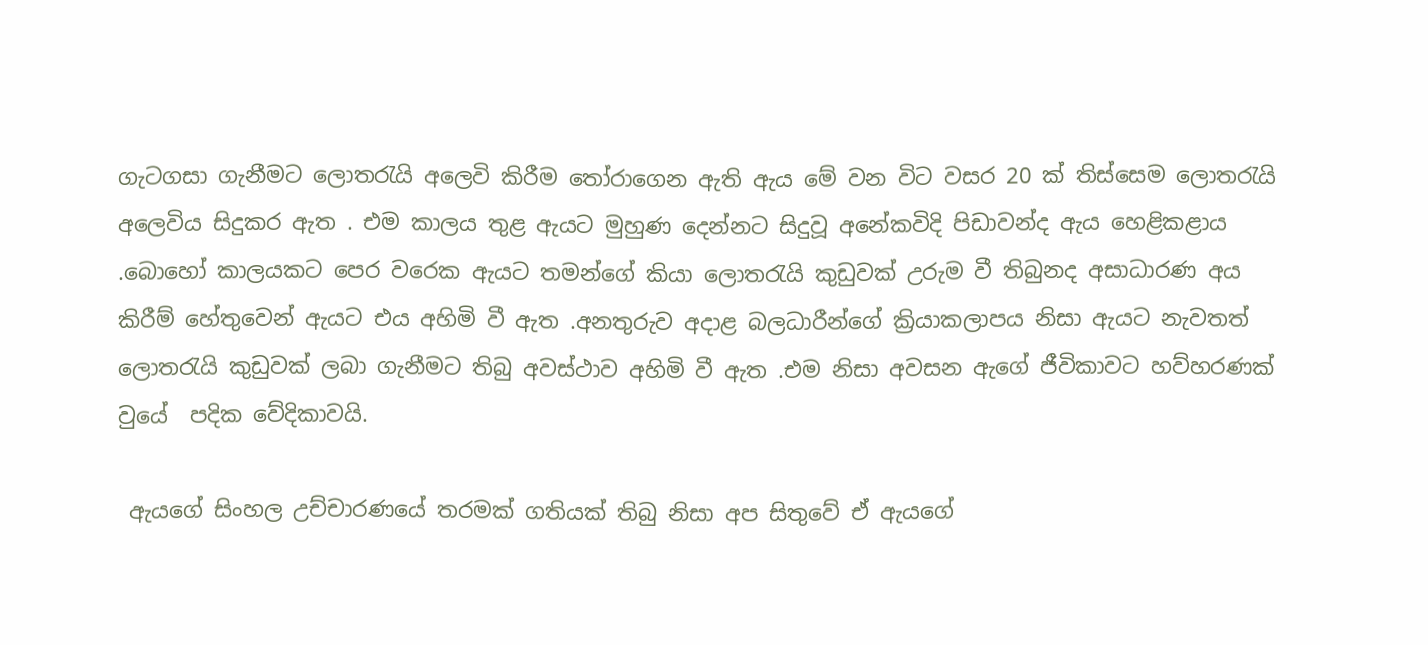ගැටගසා ගැනීමට ලොතරැයි අලෙවි කිරීම තෝරාගෙන ඇති ඇය මේ වන විට වසර 20 ක් තිස්සෙම ලොතරැයි අලෙවිය සිදුකර ඇත . එම කාලය තුළ ඇයට මුහුණ දෙන්නට සිදුවූ අනේකවිදි පිඩාවන්ද ඇය හෙළිකළාය .බොහෝ කාලයකට පෙර වරෙක ඇයට තමන්ගේ කියා ලොතරැයි කුඩුවක් උරුම වී තිබුනද අසාධාරණ අය කිරීම් හේතුවෙන් ඇයට එය අහිමි වී ඇත .අනතුරුව අදාළ බලධාරීන්ගේ ක්‍රියාකලාපය නිසා ඇයට නැවතත් ලොතරැයි කුඩුවක් ලබා ගැනීමට තිබු අවස්ථාව අහිමි වී ඇත .එම නිසා අවසන ඇගේ ජීවිකාවට හව්හරණක් වුයේ  පදික වේදිකාවයි.

 ඇයගේ සිංහල උච්චාරණයේ තරමක් ගතියක් තිබු නිසා අප සිතුවේ ඒ ඇයගේ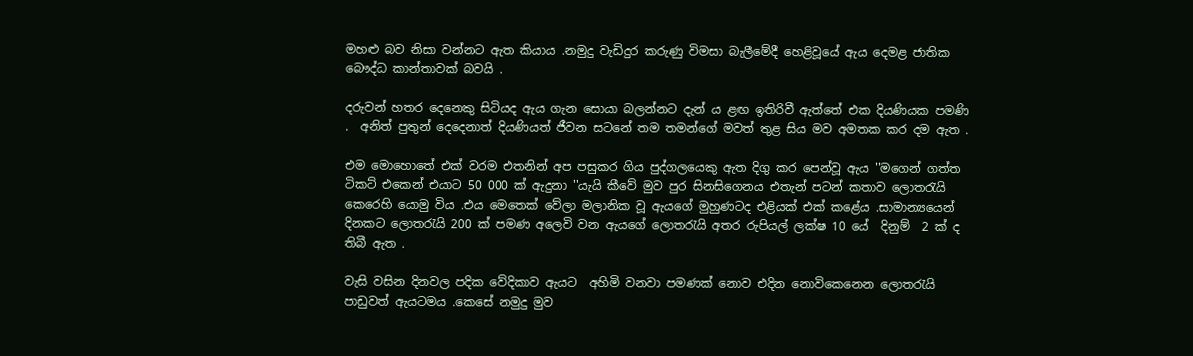මහළු බව නිසා වන්නට ඇත කියාය .නමුදු වැඩිදුර කරුණු විමසා බැලීමේදී හෙළිවූයේ ඇය දෙමළ ජාතික බෞද්ධ කාන්තාවක් බවයි .

දරුවන් හතර දෙනෙකු සිටියද ඇය ගැන සොයා බලන්නට දැන් ය ළඟ ඉතිරිවී ඇත්තේ එක දියණියක පමණි .  අනිත් පුතුන් දෙදෙනාත් දියණියත් ජීවන සටනේ තම තමන්ගේ මවත් තුළ සිය මව අමතක කර දම ඇත .

එම මොහොතේ එක් වරම එතනින් අප පසුකර ගිය පුද්ගලයෙකු ඇත දිගු කර පෙන්වූ ඇය ''මගෙන් ගත්ත ටිකට් එකෙන් එයාට 50 000 ක් ඇදුනා ''යැයි කීවේ මුව පුර සිනසිගෙනය එතැන් පටන් කතාව ලොතරැයි කෙරෙහි යොමු විය .එය මෙතෙක් වේලා මලානික වූ ඇයගේ මුහුණටද එළියක් එක් කළේය .සාමාන්‍යයෙන් දිනකට ලොතරැයි 200 ක් පමණ අලෙවි වන ඇයගේ ලොතරැයි අතර රුපියල් ලක්ෂ 10 යේ  දිනුම්  2 ක් ද තිබී ඇත .

වැසි වසින දිනවල පදික වේදිකාව ඇයට  අහිමි වනවා පමණක් නොව එදින නොවිකෙනෙන ලොතරැයි පාඩුවත් ඇයටමය .කෙසේ නමුදු මුව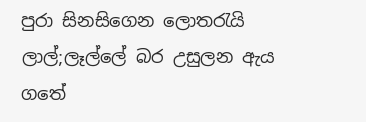පුරා සිනසිගෙන ලොතරැයි ලාල්;ලෑල්ලේ බර උසුලන ඇය ගතේ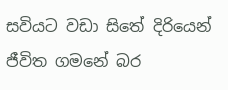සවියට වඩා සිතේ දිරියෙන් ජීවිත ගමනේ බර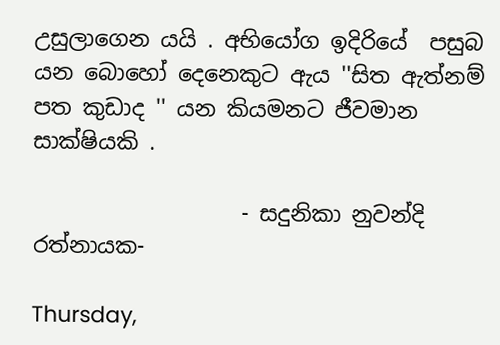උසුලාගෙන යයි . අභියෝග ඉදිරියේ  පසුබ යන බොහෝ දෙනෙකුට ඇය ''සිත ඇත්නම් පත කුඩාද '' යන කියමනට ජීවමාන සාක්ෂියකි .

                   - සදුනිකා නුවන්දි රත්නායක-

Thursday,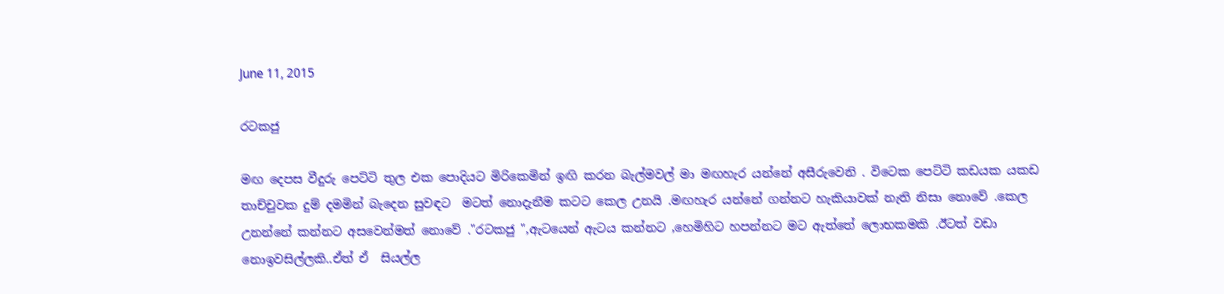June 11, 2015

රටකජු

මඟ දෙපස වීදුරු පෙට්ටි තුල එක පොදියට මිරිකෙමින් ඉඟි කරන බැල්මවල් මා මඟහැර යන්නේ අසීරුවෙනි . විටෙක පෙට්ටි කඩයක යකඩ  තාච්චුවක දුම් දමමින් බැදෙන සුවඳට  මටත් නොදැනීම කටට කෙල උනයි .මඟහැර යන්නේ ගන්නට හැකියාවක් නැති නිසා නොවේ .කෙල උනන්නේ කන්නට අසවෙන්මත් නොවේ ."රටකජු ",ඇටයෙන් ඇටය කන්නට ,හෙමිහිට හපන්නට මට ඇත්තේ ලොභකමකි .ඊටත් වඩා නොඉවසිල්ලකි..ඒත් ඒ  සියල්ල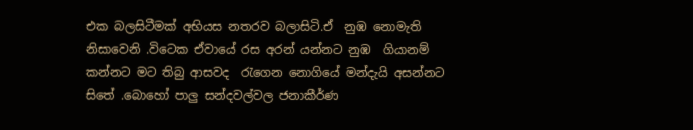එක බලසිටීමක් අභියස නතරව බලාසිටි.ඒ  නුඹ නොමැති නිසාවෙනි .විටෙක ඒවායේ රස අරන් යන්නට නුඹ  ගියානම් කන්නට මට තිබු ආසවද  රැගෙන නොගියේ මන්දැයි අසන්නට සිතේ .බොහෝ පාලු සන්දවල්වල ජනාකීර්ණ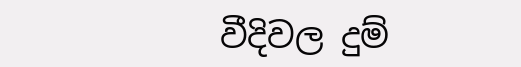වීදිවල දුම්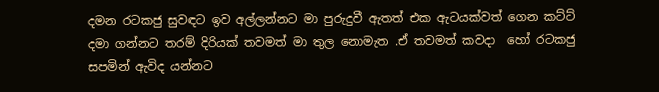දමන රටකජු සුවඳට ඉව අල්ලන්නට මා පුරුදුවී ඇතත් එක ඇටයක්වත් ගෙන කට්ට් දමා ගන්නට තරම් දිරියක් තවමත් මා තුල නොමැත .ඒ තවමත් කවදා  හෝ රටකජු සපමින් ඇවිද යන්නට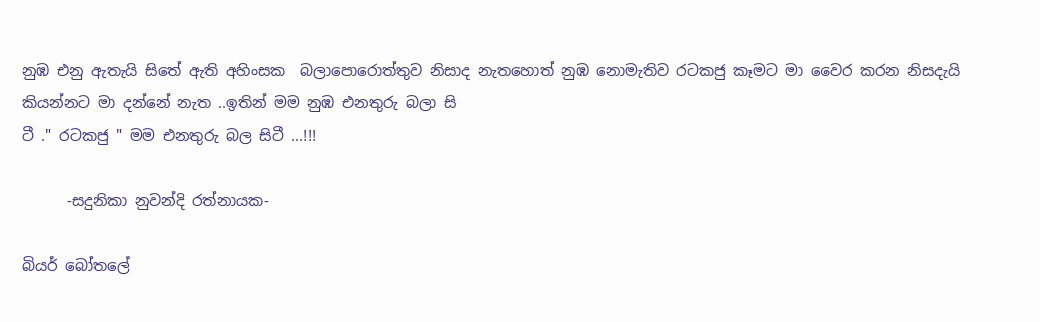නුඹ එනු ඇතැයි සිතේ ඇති අහිංසක  බලාපොරොත්තුව නිසාද නැතහොත් නුඹ නොමැතිව රටකජු කෑමට මා වෛර කරන නිසදැයි කියන්නට මා දන්නේ නැත ..ඉතින් මම නුඹ එනතුරු බලා සි
ටී ." රටකජු " මම එනතුරු බල සිටී ...!!!

      -සදුනිකා නුවන්දි රත්නායක-

බියර් බෝතලේ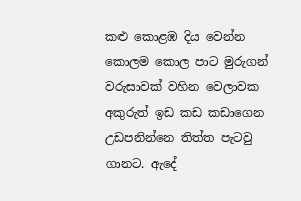කළු කොළඹ දිය වෙන්න කොලම කොල පාට මුරුගන් වරුසාවක් වහින වෙලාවක අකුරුත් ඉඩ කඩ කඩාගෙන උඩපනින්නෙ තිත්ත පැටවු ගානට. ඇදේ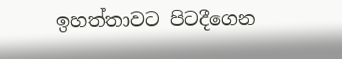ඉහත්තාවට පිටදීගෙන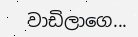වාඩිලාගෙ...